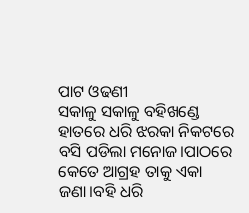ପାଟ ଓଢଣୀ
ସକାଳୁ ସକାଳୁ ବହିଖଣ୍ଡେ ହାତରେ ଧରି ଝରକା ନିକଟରେ ବସି ପଡିଲା ମନୋଜ।ପାଠରେ କେତେ ଆଗ୍ରହ ତାକୁ ଏକା ଜଣା।ବହି ଧରି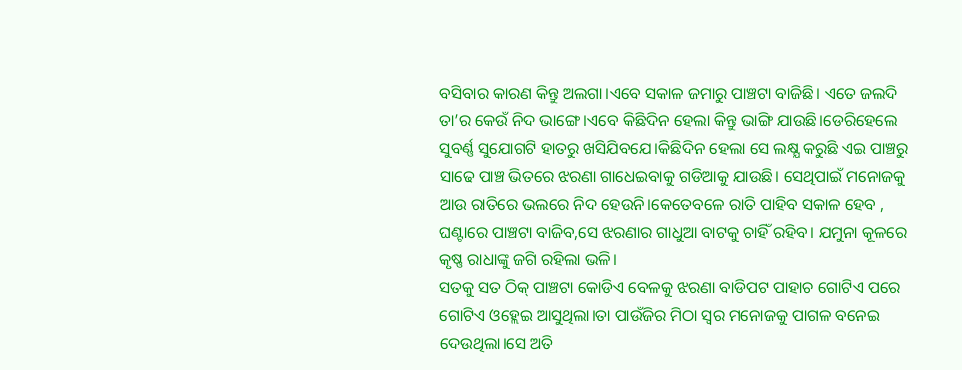ବସିବାର କାରଣ କିନ୍ତୁ ଅଲଗା।ଏବେ ସକାଳ ଜମାରୁ ପାଞ୍ଚଟା ବାଜିଛି। ଏତେ ଜଲଦି ତା’ର କେଉଁ ନିଦ ଭାଙ୍ଗେ।ଏବେ କିଛିଦିନ ହେଲା କିନ୍ତୁ ଭାଙ୍ଗି ଯାଉଛି।ଡେରିହେଲେ ସୁବର୍ଣ୍ଣ ସୁଯୋଗଟି ହାତରୁ ଖସିଯିବଯେ।କିଛିଦିନ ହେଲା ସେ ଲକ୍ଷ୍ଯ କରୁଛି ଏଇ ପାଞ୍ଚରୁ ସାଢେ ପାଞ୍ଚ ଭିତରେ ଝରଣା ଗାଧେଇବାକୁ ଗଡିଆକୁ ଯାଉଛି। ସେଥିପାଇଁ ମନୋଜକୁ ଆଉ ରାତିରେ ଭଲରେ ନିଦ ହେଉନି।କେତେବଳେ ରାତି ପାହିବ ସକାଳ ହେବ , ଘଣ୍ଟାରେ ପାଞ୍ଚଟା ବାଜିବ,ସେ ଝରଣାର ଗାଧୁଆ ବାଟକୁ ଚାହିଁ ରହିବ। ଯମୁନା କୂଳରେ କୃଷ୍ଣ ରାଧାଙ୍କୁ ଜଗି ରହିଲା ଭଳି।
ସତକୁ ସତ ଠିକ୍ ପାଞ୍ଚଟା କୋଡିଏ ବେଳକୁ ଝରଣା ବାଡିପଟ ପାହାଚ ଗୋଟିଏ ପରେ ଗୋଟିଏ ଓହ୍ଲେଇ ଆସୁଥିଲା।ତା ପାଉଁଜିର ମିଠା ସ୍ବର ମନୋଜକୁ ପାଗଳ ବନେଇ ଦେଉଥିଲା।ସେ ଅତି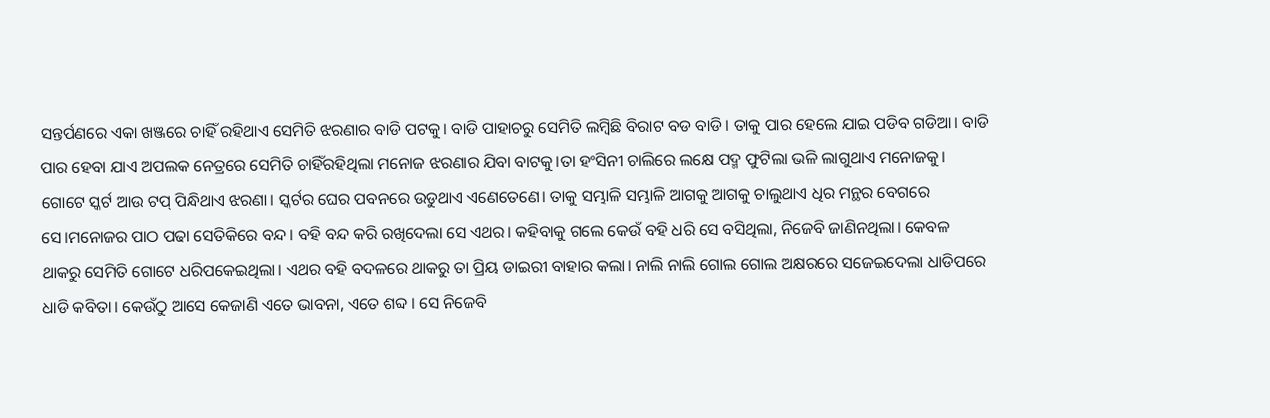ସନ୍ତର୍ପଣରେ ଏକା ଖଞ୍ଜରେ ଚାହିଁ ରହିଥାଏ ସେମିତି ଝରଣାର ବାଡି ପଟକୁ। ବାଡି ପାହାଚରୁ ସେମିତି ଲମ୍ବିଛି ବିରାଟ ବଡ ବାଡି। ତାକୁ ପାର ହେଲେ ଯାଇ ପଡିବ ଗଡିଆ। ବାଡି ପାର ହେବା ଯାଏ ଅପଲକ ନେତ୍ରରେ ସେମିତି ଚାହିଁରହିଥିଲା ମନୋଜ ଝରଣାର ଯିବା ବାଟକୁ।ତା ହଂସିନୀ ଚାଲିରେ ଲକ୍ଷେ ପଦ୍ମ ଫୁଟିଲା ଭଳି ଲାଗୁଥାଏ ମନୋଜକୁ। ଗୋଟେ ସ୍କର୍ଟ ଆଉ ଟପ୍ ପିନ୍ଧିଥାଏ ଝରଣା। ସ୍କର୍ଟର ଘେର ପବନରେ ଉଡୁଥାଏ ଏଣେତେଣେ। ତାକୁ ସମ୍ଭାଳି ସମ୍ଭାଳି ଆଗକୁ ଆଗକୁ ଚାଲୁଥାଏ ଧିର ମନ୍ଥର ବେଗରେ ସେ।ମନୋଜର ପାଠ ପଢା ସେତିକିରେ ବନ୍ଦ। ବହି ବନ୍ଦ କରି ରଖିଦେଲା ସେ ଏଥର। କହିବାକୁ ଗଲେ କେଉଁ ବହି ଧରି ସେ ବସିଥିଲା, ନିଜେବି ଜାଣିନଥିଲା। କେବଳ ଥାକରୁ ସେମିତି ଗୋଟେ ଧରିପକେଇଥିଲା। ଏଥର ବହି ବଦଳରେ ଥାକରୁ ତା ପ୍ରିୟ ଡାଇରୀ ବାହାର କଲା। ନାଲି ନାଲି ଗୋଲ ଗୋଲ ଅକ୍ଷରରେ ସଜେଇଦେଲା ଧାଡିପରେ ଧାଡି କବିତା। କେଉଁଠୁ ଆସେ କେଜାଣି ଏତେ ଭାବନା, ଏତେ ଶବ୍ଦ । ସେ ନିଜେବି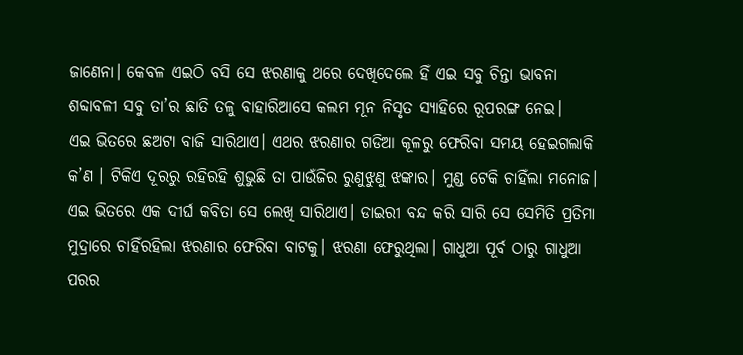ଜାଣେନା। କେବଳ ଏଇଠି ବସି ସେ ଝରଣାକୁ ଥରେ ଦେଖିଦେଲେ ହିଁ ଏଇ ସବୁ ଚିନ୍ତା ଭାବନା ଶବ୍ଦାବଳୀ ସବୁ ତା’ର ଛାତି ତଳୁ ବାହାରିଆସେ କଲମ ମୂନ ନିସୃତ ସ୍ଯାହିରେ ରୂପରଙ୍ଗ ନେଇ।
ଏଇ ଭିତରେ ଛଅଟା ବାଜି ସାରିଥାଏ। ଏଥର ଝରଣାର ଗଡିଆ କୂଳରୁ ଫେରିବା ସମୟ ହେଇଗଲାକି କ’ଣ । ଟିକିଏ ଦୂରରୁ ରହିରହି ଶୁଭୁଛି ତା ପାଉଁଜିର ରୁଣୁଝୁଣୁ ଝଙ୍କାର। ମୁଣ୍ଡ ଟେକି ଚାହିଁଲା ମନୋଜ। ଏଇ ଭିତରେ ଏକ ଦୀର୍ଘ କବିତା ସେ ଲେଖି ସାରିଥାଏ। ଡାଇରୀ ବନ୍ଦ କରି ସାରି ସେ ସେମିତି ପ୍ରତିମା ମୁଦ୍ରାରେ ଚାହିଁରହିଲା ଝରଣାର ଫେରିବା ବାଟକୁ। ଝରଣା ଫେରୁଥିଲା। ଗାଧୁଆ ପୂର୍ବ ଠାରୁ ଗାଧୁଆ ପରର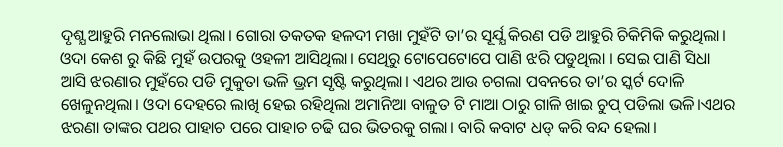ଦୃଶ୍ଯ ଆହୁରି ମନଲୋଭା ଥିଲା। ଗୋରା ତକତକ ହଳଦୀ ମଖା ମୁହଁଟି ତା’ର ସୂର୍ଯ୍ଯ କିରଣ ପଡି ଆହୁରି ଚିକିମିକି କରୁଥିଲା। ଓଦା କେଶ ରୁ କିଛି ମୁହଁ ଉପରକୁ ଓହଳୀ ଆସିଥିଲା। ସେଥିରୁ ଟୋପେଟୋପେ ପାଣି ଝରି ପଡୁଥିଲା । ସେଇ ପାଣି ସିଧା ଆସି ଝରଣାର ମୁହଁରେ ପଡି ମୁକୁତା ଭଳି ଭ୍ରମ ସୃଷ୍ଟି କରୁଥିଲା। ଏଥର ଆଉ ଚଗଲା ପବନରେ ତା’ର ସ୍କର୍ଟ ଦୋଳି ଖେଳୁନଥିଲା। ଓଦା ଦେହରେ ଲାଖି ହେଇ ରହିଥିଲା ଅମାନିଆ ବାଳୁତ ଟି ମାଆ ଠାରୁ ଗାଳି ଖାଇ ଚୁପ୍ ପଡିଲା ଭଳି।ଏଥର ଝରଣା ତାଙ୍କର ପଥର ପାହାଚ ପରେ ପାହାଚ ଚଢି ଘର ଭିତରକୁ ଗଲା। ବାରି କବାଟ ଧଡ୍ କରି ବନ୍ଦ ହେଲା।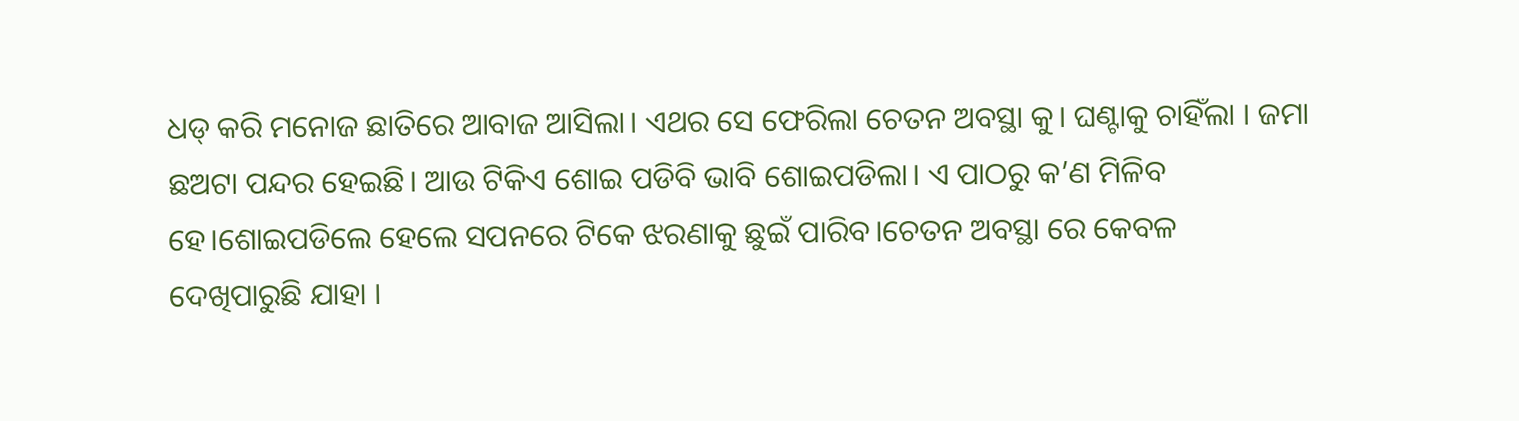ଧଡ୍ କରି ମନୋଜ ଛାତିରେ ଆବାଜ ଆସିଲା। ଏଥର ସେ ଫେରିଲା ଚେତନ ଅବସ୍ଥା କୁ। ଘଣ୍ଟାକୁ ଚାହିଁଲା । ଜମା ଛଅଟା ପନ୍ଦର ହେଇଛି। ଆଉ ଟିକିଏ ଶୋଇ ପଡିବି ଭାବି ଶୋଇପଡିଲା। ଏ ପାଠରୁ କ’ଣ ମିଳିବ ହେ।ଶୋଇପଡିଲେ ହେଲେ ସପନରେ ଟିକେ ଝରଣାକୁ ଛୁଇଁ ପାରିବ।ଚେତନ ଅବସ୍ଥା ରେ କେବଳ ଦେଖିପାରୁଛି ଯାହା ।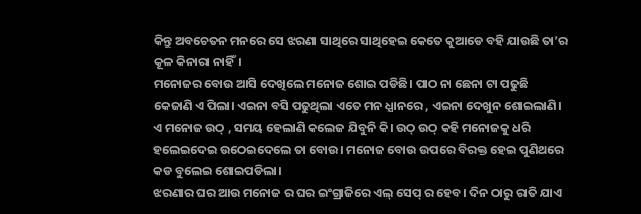କିନ୍ତୁ ଅବଚେତନ ମନରେ ସେ ଝରଣା ସାଥିରେ ସାଥିହେଇ କେତେ କୁଆଡେ ବହି ଯାଉଛି ତା’ର କୂଳ କିନାରା ନାହିଁ।
ମନୋଜର ବୋଉ ଆସି ଦେଖିଲେ ମନୋଜ ଶୋଇ ପଡିଛି। ପାଠ ନା ଛେନା ଟା ପଢୁଛି କେଜାଣି ଏ ପିଲା। ଏଇନା ବସି ପଢୁଥିଲା ଏତେ ମନ ଧ୍ଯାନରେ , ଏଇନା ଦେଖୁନ ଶୋଇଲାଣି। ଏ ମନୋଜ ଉଠ୍ , ସମୟ ହେଲାଣି କଲେଜ ଯିବୁନି କି। ଉଠ୍ ଉଠ୍ କହି ମନୋଜକୁ ଧରି ହଲେଇଦେଇ ଉଠେଇଦେଲେ ତା ବୋଉ। ମନୋଜ ବୋଉ ଉପରେ ବିରକ୍ତ ହେଇ ପୁଣିଥରେ କଡ ବୁଲେଇ ଶୋଇପଡିଲା।
ଝରଣାର ଘର ଆଉ ମନୋଜ ର ଘର ଇଂଗ୍ରାଜିରେ ଏଲ୍ ସେପ୍ ର ହେବ। ଦିନ ଠାରୁ ରାତି ଯାଏ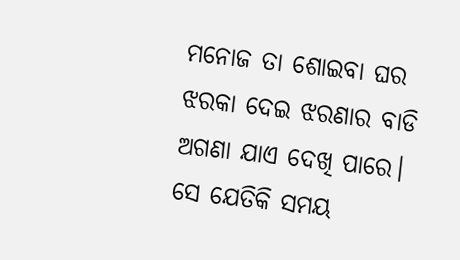ମନୋଜ ତା ଶୋଇବା ଘର ଝରକା ଦେଇ ଝରଣାର ବାଡି ଅଗଣା ଯାଏ ଦେଖି ପାରେ। ସେ ଯେତିକି ସମୟ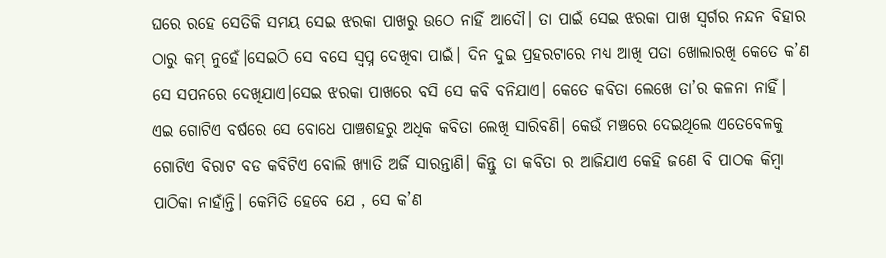ଘରେ ରହେ ସେତିକି ସମୟ ସେଇ ଝରକା ପାଖରୁ ଉଠେ ନାହିଁ ଆଦୌ। ତା ପାଇଁ ସେଇ ଝରକା ପାଖ ସ୍ବର୍ଗର ନନ୍ଦନ ବିହାର ଠାରୁ କମ୍ ନୁହେଁ।ସେଇଠି ସେ ବସେ ସ୍ବପ୍ନ ଦେଖିବା ପାଇଁ। ଦିନ ଦୁଇ ପ୍ରହରଟାରେ ମଧ୍ଯ ଆଖି ପତା ଖୋଲାରଖି କେତେ କ’ଣ ସେ ସପନରେ ଦେଖିଯାଏ।ସେଇ ଝରକା ପାଖରେ ବସି ସେ କବି ବନିଯାଏ। କେତେ କବିତା ଲେଖେ ତା’ର କଳନା ନାହିଁ। ଏଇ ଗୋଟିଏ ବର୍ଷରେ ସେ ବୋଧେ ପାଞ୍ଚଶହରୁ ଅଧିକ କବିତା ଲେଖି ସାରିବଣି। କେଉଁ ମଞ୍ଚରେ ଦେଇଥିଲେ ଏତେବେଳକୁ ଗୋଟିଏ ବିରାଟ ବଡ କବିଟିଏ ବୋଲି ଖ୍ଯାତି ଅର୍ଜି ସାରନ୍ତାଣି। କିନ୍ତୁ ତା କବିତା ର ଆଜିଯାଏ କେହି ଜଣେ ବି ପାଠକ କିମ୍ବା ପାଠିକା ନାହାଁନ୍ତି। କେମିତି ହେବେ ଯେ , ସେ କ’ଣ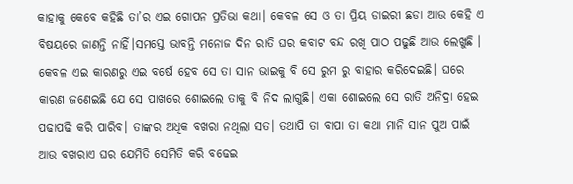କାହାକୁ କେବେ କହିଛି ତା’ର ଏଇ ଗୋପନ ପ୍ରତିଭା କଥା। କେବଳ ସେ ଓ ତା ପ୍ରିୟ ଡାଇରୀ ଛଡା ଆଉ କେହି ଏ ବିଷୟରେ ଜାଣନ୍ତି ନାହିଁ।ସମସ୍ତେ ଭାବନ୍ତି ମନୋଜ ଦିନ ରାତି ଘର କବାଟ ବନ୍ଦ ରଖି ପାଠ ପଢୁଛି ଆଉ ଲେଖୁଛି । କେବଳ ଏଇ କାରଣରୁ ଏଇ ବର୍ଷେ ହେବ ସେ ତା ସାନ ଭାଇକୁ ବି ସେ ରୁମ ରୁ ବାହାର କରିଦେଇଛି। ଘରେ କାରଣ ଜଣେଇଛି ଯେ ସେ ପାଖରେ ଶୋଇଲେ ତାକୁ ବି ନିଦ ଲାଗୁଛି। ଏକା ଶୋଇଲେ ସେ ରାତି ଅନିଦ୍ରା ହେଇ ପଢାପଢି କରି ପାରିବ। ତାଙ୍କର ଅଧିକ ବଖରା ନଥିଲା ସତ। ତଥାପି ତା ବାପା ତା କଥା ମାନି ସାନ ପୁଅ ପାଇଁ ଆଉ ବଖରାଏ ଘର ଯେମିତି ସେମିତି କରି ବଢେଇ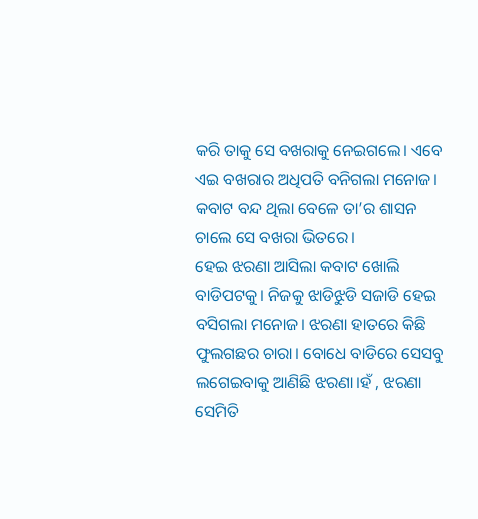କରି ତାକୁ ସେ ବଖରାକୁ ନେଇଗଲେ। ଏବେ ଏଇ ବଖରାର ଅଧିପତି ବନିଗଲା ମନୋଜ। କବାଟ ବନ୍ଦ ଥିଲା ବେଳେ ତା’ର ଶାସନ ଚାଲେ ସେ ବଖରା ଭିତରେ।
ହେଇ ଝରଣା ଆସିଲା କବାଟ ଖୋଲି ବାଡିପଟକୁ। ନିଜକୁ ଝାଡିଝୁଡି ସଜାଡି ହେଇ ବସିଗଲା ମନୋଜ। ଝରଣା ହାତରେ କିଛି ଫୁଲଗଛର ଚାରା। ବୋଧେ ବାଡିରେ ସେସବୁ ଲଗେଇବାକୁ ଆଣିଛି ଝରଣା।ହଁ , ଝରଣା ସେମିତି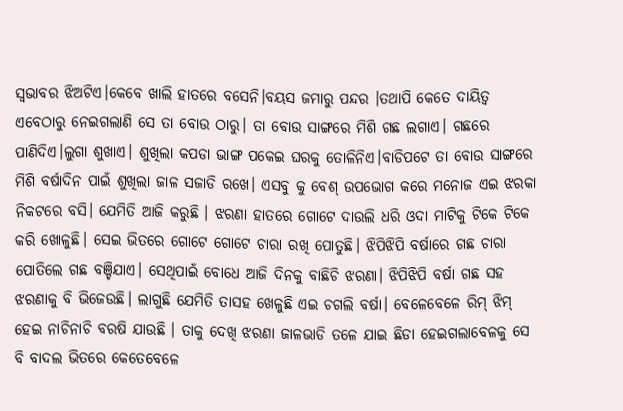ସ୍ବଭାବର ଝିଅଟିଏ।କେବେ ଖାଲି ହାତରେ ବସେନି।ବୟସ ଜମାରୁ ପନ୍ଦର ।ତଥାପି କେତେ ଦାୟିତ୍ବ ଏବେଠାରୁ ନେଇଗଲାଣି ସେ ତା ବୋଉ ଠାରୁ। ତା ବୋଉ ସାଙ୍ଗରେ ମିଶି ଗଛ ଲଗାଏ। ଗଛରେ ପାଣିଦିଏ।ଲୁଗା ଶୁଖାଏ। ଶୁଖିଲା କପଡା ଭାଙ୍ଗ ପକେଇ ଘରକୁ ତୋଳିନିଏ।ବାଡିପଟେ ତା ବୋଉ ସାଙ୍ଗରେ ମିଶି ବର୍ଷାଦିନ ପାଇଁ ଶୁଖିଲା ଜାଳ ସଜାଡି ରଖେ। ଏସବୁ କୁ ବେଶ୍ ଉପଭୋଗ କରେ ମନୋଜ ଏଇ ଝରକା ନିକଟରେ ବସି। ଯେମିତି ଆଜି କରୁଛି । ଝରଣା ହାତରେ ଗୋଟେ ଦାଉଲି ଧରି ଓଦା ମାଟିକୁ ଟିକେ ଟିକେ କରି ଖୋଳୁଛି। ସେଇ ଭିତରେ ଗୋଟେ ଗୋଟେ ଚାରା ରଖି ପୋତୁଛି। ଝିପିଝିପି ବର୍ଷାରେ ଗଛ ଚାରା ପୋତିଲେ ଗଛ ବଞ୍ଚିଯାଏ। ସେଥିପାଇଁ ବୋଧେ ଆଜି ଦିନକୁ ବାଛିଚି ଝରଣା। ଝିପିଝିପି ବର୍ଷା ଗଛ ସହ ଝରଣାକୁ ବି ଭିଜେଉଛି। ଲାଗୁଛି ଯେମିତି ତାସହ ଖେଳୁଛି ଏଇ ଚଗଲି ବର୍ଷା। ବେଳେବେଳେ ରିମ୍ ଝିମ୍ ହେଇ ନାଚିନାଚି ବରଷି ଯାଉଛି । ତାକୁ ଦେଖି ଝରଣା ଜାଳଭାଡି ତଳେ ଯାଇ ଛିଡା ହେଇଗଲାବେଳକୁ ସେ ବି ବାଦଲ ଭିତରେ କେତେବେଳେ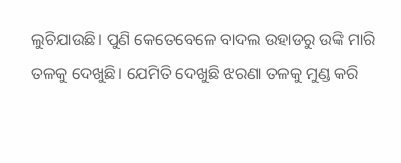ଲୁଚିଯାଉଛି। ପୁଣି କେତେବେଳେ ବାଦଲ ଉହାଡରୁ ଉଙ୍କି ମାରି ତଳକୁ ଦେଖୁଛି। ଯେମିତି ଦେଖୁଛି ଝରଣା ତଳକୁ ମୁଣ୍ଡ କରି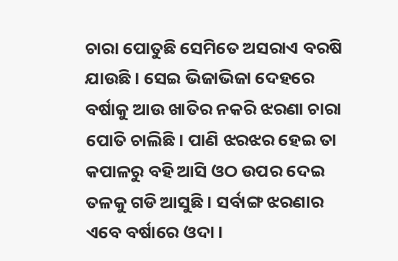ଚାରା ପୋତୁଛି ସେମିତେ ଅସରାଏ ବରଷି ଯାଉଛି। ସେଇ ଭିଜାଭିଜା ଦେହରେ ବର୍ଷାକୁ ଆଉ ଖାତିର ନକରି ଝରଣା ଚାରା ପୋତି ଚାଲିଛି। ପାଣି ଝରଝର ହେଇ ତା କପାଳରୁ ବହି ଆସି ଓଠ ଉପର ଦେଇ ତଳକୁ ଗଡି ଆସୁଛି। ସର୍ବାଙ୍ଗ ଝରଣାର ଏବେ ବର୍ଷାରେ ଓଦା।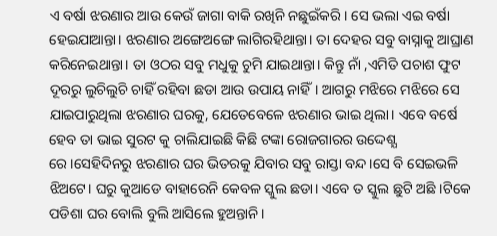ଏ ବର୍ଷା ଝରଣାର ଆଉ କେଉଁ ଜାଗା ବାକି ରଖିନି ନଛୁଇଁକରି। ସେ ଭଲା ଏଇ ବର୍ଷା ହେଇଯାଆନ୍ତା। ଝରଣାର ଅଙ୍ଗେଅଙ୍ଗେ ଲାଗିରହିଥାନ୍ତା। ତା ଦେହର ସବୁ ବାସ୍ନାକୁ ଆଘ୍ରାଣ କରିନେଇଥାନ୍ତା। ତା ଓଠର ସବୁ ମଧୁକୁ ଚୁମି ଯାଇଥାନ୍ତା। କିନ୍ତୁ ନାଁ ,ଏମିତି ପଚାଶ ଫୁଟ ଦୂରରୁ ଲୁଚିଲୁଚି ଚାହିଁ ରହିବା ଛଡା ଆଉ ଉପାୟ ନାହିଁ। ଆଗରୁ ମଝିରେ ମଝିରେ ସେ ଯାଇପାରୁଥିଲା ଝରଣାର ଘରକୁ, ଯେତେବେଳେ ଝରଣାର ଭାଇ ଥିଲା। ଏବେ ବର୍ଷେ ହେବ ତା ଭାଇ ସୁରଟ କୁ ଚାଲିଯାଇଛି କିଛି ଟଙ୍କା ରୋଜଗାରର ଉଦ୍ଦେଶ୍ଯ ରେ।ସେହିଦିନରୁ ଝରଣାର ଘର ଭିତରକୁ ଯିବାର ସବୁ ରାସ୍ତା ବନ୍ଦ।ସେ ବି ସେଇଭଳି ଝିଅଟେ। ଘରୁ କୁଆଡେ ବାହାରେନି କେବଳ ସ୍କୁଲ ଛଡା। ଏବେ ତ ସ୍କୁଲ ଛୁଟି ଅଛି ।ଟିକେ ପଡିଶା ଘର ବୋଲି ବୁଲି ଆସିଲେ ହୁଅନ୍ତାନି।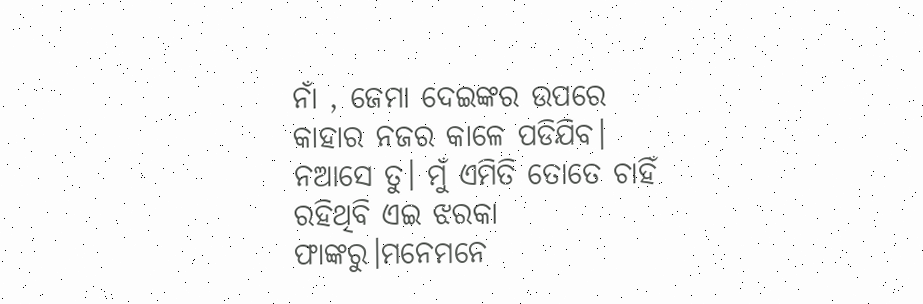ନାଁ , ଜେମା ଦେଇଙ୍କର ଉପରେ କାହାର ନଜର କାଳେ ପଡିଯିବ। ନଆସେ ତୁ। ମୁଁ ଏମିତି ତୋତେ ଚାହିଁ ରହିଥିବି ଏଇ ଝରକା ଫାଙ୍କରୁ।ମନେମନେ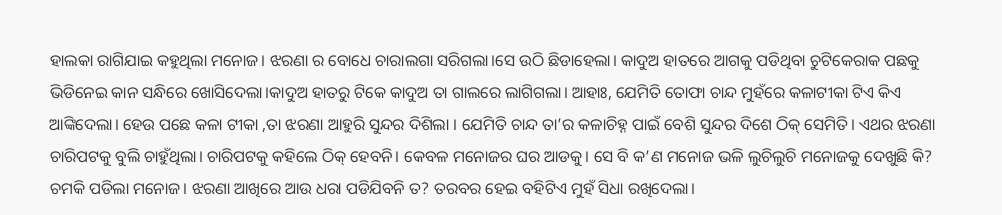ହାଲକା ରାଗିଯାଇ କହୁଥିଲା ମନୋଜ। ଝରଣା ର ବୋଧେ ଚାରାଲଗା ସରିଗଲା।ସେ ଉଠି ଛିଡାହେଲା। କାଦୁଅ ହାତରେ ଆଗକୁ ପଡିଥିବା ଚୁଟିକେରାକ ପଛକୁ ଭିଡିନେଇ କାନ ସନ୍ଧିରେ ଖୋସିଦେଲା।କାଦୁଅ ହାତରୁ ଟିକେ କାଦୁଅ ତା ଗାଲରେ ଲାଗିଗଲା। ଆହାଃ, ଯେମିତି ତୋଫା ଚାନ୍ଦ ମୁହଁରେ କଳାଟୀକା ଟିଏ କିଏ ଆଙ୍କିଦେଲା। ହେଉ ପଛେ କଳା ଟୀକା ,ତା ଝରଣା ଆହୁରି ସୁନ୍ଦର ଦିଶିଲା । ଯେମିତି ଚାନ୍ଦ ତା’ର କଳାଚିହ୍ନ ପାଇଁ ବେଶି ସୁନ୍ଦର ଦିଶେ ଠିକ୍ ସେମିତି। ଏଥର ଝରଣା ଚାରିପଟକୁ ବୁଲି ଚାହୁଁଥିଲା। ଚାରିପଟକୁ କହିଲେ ଠିକ୍ ହେବନି। କେବଳ ମନୋଜର ଘର ଆଡକୁ। ସେ ବି କ’ଣ ମନୋଜ ଭଳି ଲୁଚିଲୁଚି ମନୋଜକୁ ଦେଖୁଛି କି? ଚମକି ପଡିଲା ମନୋଜ। ଝରଣା ଆଖିରେ ଆଉ ଧରା ପଡିଯିବନି ତ? ତରବର ହେଇ ବହିଟିଏ ମୁହଁ ସିଧା ରଖିଦେଲା।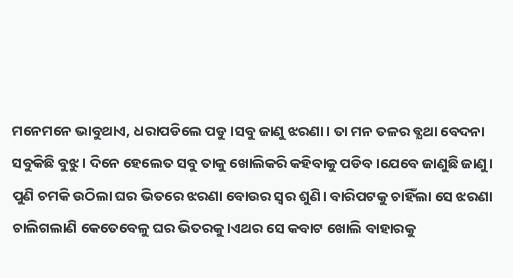ମନେମନେ ଭାବୁଥାଏ, ଧରାପଡିଲେ ପଡୁ।ସବୁ ଜାଣୁ ଝରଣା। ତା ମନ ତଳର ବ୍ଯଥା ବେଦନା ସବୁକିଛି ବୁଝୁ। ଦିନେ ହେଲେତ ସବୁ ତାକୁ ଖୋଲିକରି କହିବାକୁ ପଡିବ।ଯେବେ ଜାଣୁଛି ଜାଣୁ। ପୁଣି ଚମକି ଉଠିଲା ଘର ଭିତରେ ଝରଣା ବୋଉର ସ୍ବର ଶୁଣି। ବାରିପଟକୁ ଚାହିଁଲା ସେ ଝରଣା ଚାଲିଗଲାଣି କେତେବେଳୁ ଘର ଭିତରକୁ।ଏଥର ସେ କବାଟ ଖୋଲି ବାହାରକୁ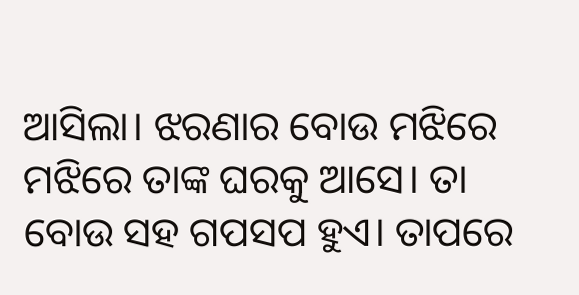ଆସିଲା। ଝରଣାର ବୋଉ ମଝିରେ ମଝିରେ ତାଙ୍କ ଘରକୁ ଆସେ। ତା ବୋଉ ସହ ଗପସପ ହୁଏ। ତାପରେ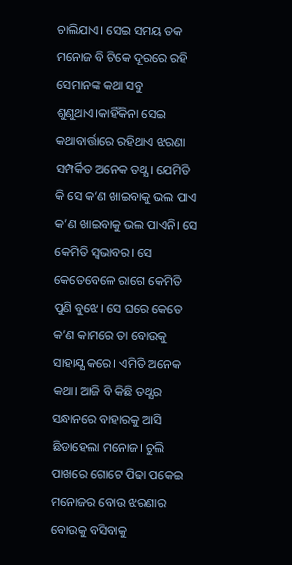ଚାଲିଯାଏ। ସେଇ ସମୟ ତକ ମନୋଜ ବି ଟିକେ ଦୂରରେ ରହି ସେମାନଙ୍କ କଥା ସବୁ ଶୁଣୁଥାଏ।କାହିଁକିନା ସେଇ କଥାବାର୍ତ୍ତାରେ ରହିଥାଏ ଝରଣା ସମ୍ପର୍କିତ ଅନେକ ତଥ୍ଯ। ଯେମିତି କି ସେ କ’ଣ ଖାଇବାକୁ ଭଲ ପାଏ କ’ଣ ଖାଇବାକୁ ଭଲ ପାଏନି। ସେ କେମିତି ସ୍ବଭାବର। ସେ କେତେବେଳେ ରାଗେ କେମିତି ପୁଣି ବୁଝେ। ସେ ଘରେ କେତେ କ’ଣ କାମରେ ତା ବୋଉକୁ ସାହାଯ୍ଯ କରେ। ଏମିତି ଅନେକ କଥା। ଆଜି ବି କିଛି ତଥ୍ଯର ସନ୍ଧାନରେ ବାହାରକୁ ଆସି ଛିଡାହେଲା ମନୋଜ। ଚୁଲି ପାଖରେ ଗୋଟେ ପିଢା ପକେଇ ମନୋଜର ବୋଉ ଝରଣାର ବୋଉକୁ ବସିବାକୁ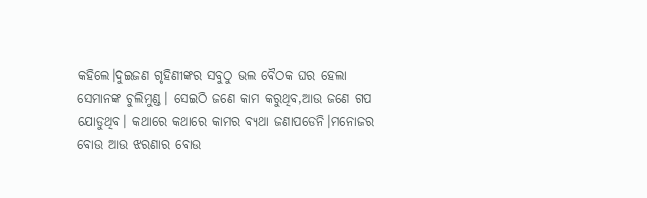କହିଲେ।ଦୁଇଜଣ ଗୃହିଣୀଙ୍କର ସବୁଠୁ ଭଲ ବୈଠକ ଘର ହେଲା ସେମାନଙ୍କ ଚୁଲିମୁଣ୍ଡ। ସେଇଠି ଜଣେ କାମ କରୁଥିବ,ଆଉ ଜଣେ ଗପ ଯୋଡୁଥିବ। କଥାରେ କଥାରେ କାମର ବ୍ଯଥା ଜଣାପଡେନି।ମନୋଜର ବୋଉ ଆଉ ଝରଣାର ବୋଉ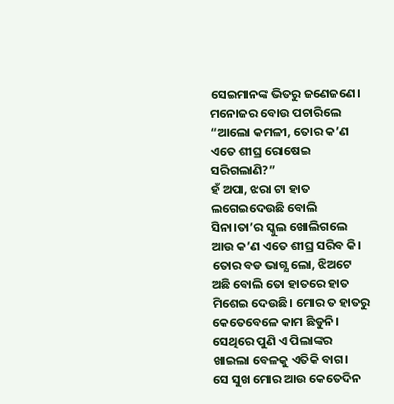ସେଇମାନଙ୍କ ଭିତରୁ ଜଣେଜଣେ।
ମନୋଜର ବୋଉ ପଚାରିଲେ “ଆଲୋ କମଳୀ, ତୋର କ’ଣ ଏତେ ଶୀଘ୍ର ରୋଷେଇ ସରିଗଲାଣି?”
ହଁ ଅପା, ଝରା ଟା ହାତ ଲଗେଇଦେଉଛି ବୋଲି ସିନା।ତା’ର ସ୍କୁଲ ଖୋଲିଗଲେ ଆଉ କ’ଣ ଏତେ ଶୀଘ୍ର ସରିବ କି।
ତୋର ବଡ ଭାଗ୍ଯ ଲୋ, ଝିଅଟେ ଅଛି ବୋଲି ତୋ ହାତରେ ହାତ ମିଶେଇ ଦେଉଛି। ମୋର ତ ହାତରୁ କେତେବେଳେ କାମ ଛିଡୁନି। ସେଥିରେ ପୁଣି ଏ ପିଲାଙ୍କର ଖାଇଲା ବେଳକୁ ଏତିକି ବାଗ।
ସେ ସୁଖ ମୋର ଆଉ କେତେଦିନ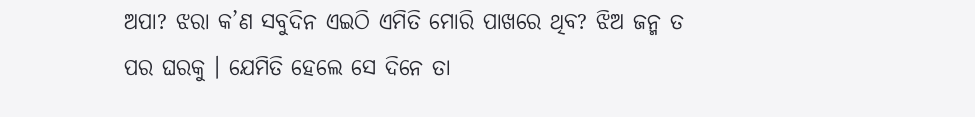ଅପା? ଝରା କ’ଣ ସବୁଦିନ ଏଇଠି ଏମିତି ମୋରି ପାଖରେ ଥିବ? ଝିଅ ଜନ୍ମ ତ ପର ଘରକୁ । ଯେମିତି ହେଲେ ସେ ଦିନେ ତା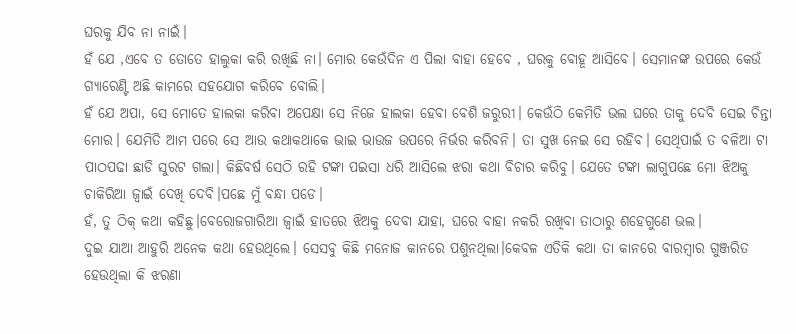ଘରକୁ ଯିବ ନା ନାଇଁ।
ହଁ ଯେ ,ଏବେ ତ ତୋତେ ହାଲୁକା କରି ରଖିଛି ନା। ମୋର କେଉଁଦିନ ଏ ପିଲା ବାହା ହେବେ , ଘରକୁ ବୋହୂ ଆସିବେ। ସେମାନଙ୍କ ଉପରେ କେଉଁ ଗ୍ଯାରେଣ୍ଟି ଅଛି କାମରେ ସହଯୋଗ କରିବେ ବୋଲି।
ହଁ ଯେ ଅପା, ସେ ମୋତେ ହାଲକା କରିବା ଅପେକ୍ଷା ସେ ନିଜେ ହାଲକା ହେବା ବେଶି ଜରୁରୀ। କେଉଁଠି କେମିତି ଭଲ ଘରେ ତାକୁ ଦେବି ସେଇ ଚିନ୍ତା ମୋର। ଯେମିତି ଆମ ପରେ ସେ ଆଉ କଥାକଥାକେ ଭାଇ ଭାଉଜ ଉପରେ ନିର୍ଭର କରିବନି। ତା ସୁଖ ନେଇ ସେ ରହିବ। ସେଥିପାଇଁ ତ ବଳିଆ ଟା ପାଠପଢା ଛାଡି ସୁରଟ ଗଲା। କିଛିବର୍ଷ ସେଠି ରହି ଟଙ୍କା ପଇସା ଧରି ଆସିଲେ ଝରା କଥା ବିଚାର କରିବୁ। ଯେତେ ଟଙ୍କା ଲାଗୁପଛେ ମୋ ଝିଅକୁ ଚାକିରିଆ ଜ୍ବାଇଁ ଦେଖି ଦେବି।ପଛେ ମୁଁ ବନ୍ଧା ପଡେ।
ହଁ, ତୁ ଠିକ୍ କଥା କହିଛୁ।ବେରୋଜଗାରିଆ ଜ୍ବାଇଁ ହାତରେ ଝିଅକୁ ଦେବା ଯାହା, ଘରେ ବାହା ନକରି ରଖିବା ତାଠାରୁ ଶହେଗୁଣେ ଭଲ।
ଦୁଇ ଯାଆ ଆହୁରି ଅନେକ କଥା ହେଉଥିଲେ। ସେସବୁ କିଛି ମନୋଜ କାନରେ ପଶୁନଥିଲା।କେବଳ ଏତିକି କଥା ତା କାନରେ ବାରମ୍ବାର ଗୁଞ୍ଜରିତ ହେଉଥିଲା କି ଝରଣା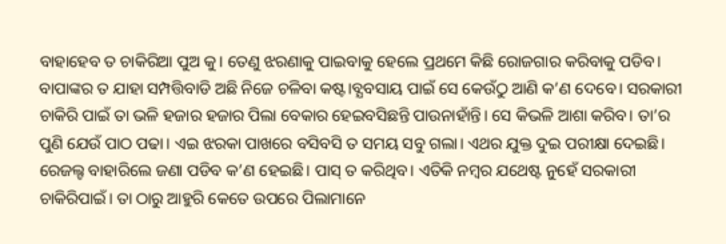ବାହାହେବ ତ ଚାକିରିଆ ପୁଅ କୁ। ତେଣୁ ଝରଣାକୁ ପାଇବାକୁ ହେଲେ ପ୍ରଥମେ କିଛି ରୋଜଗାର କରିବାକୁ ପଡିବ। ବାପାଙ୍କର ତ ଯାହା ସମ୍ପତ୍ତିବାଡି ଅଛି ନିଜେ ଚଳିବା କଷ୍ଟ।ବ୍ଯବସାୟ ପାଇଁ ସେ କେଉଁଠୁ ଆଣି କ’ଣ ଦେବେ। ସରକାରୀ ଚାକିରି ପାଇଁ ତା ଭଳି ହଜାର ହଜାର ପିଲା ବେକାର ହେଇବସିଛନ୍ତି ପାଉନାହାଁନ୍ତି। ସେ କିଭଳି ଆଶା କରିବ। ତା’ର ପୁଣି ଯେଉଁ ପାଠ ପଢା। ଏଇ ଝରକା ପାଖରେ ବସିବସି ତ ସମୟ ସବୁ ଗଲା। ଏଥର ଯୁକ୍ତ ଦୁଇ ପରୀକ୍ଷା ଦେଇଛି। ରେଜଲ୍ଟ ବାହାରିଲେ ଜଣା ପଡିବ କ’ଣ ହେଇଛି। ପାସ୍ ତ କରିଥିବ। ଏତିକି ନମ୍ବର ଯଥେଷ୍ଟ ନୁହେଁ ସରକାରୀ ଚାକିରିପାଇଁ। ତା ଠାରୁ ଆହୁରି କେତେ ଉପରେ ପିଲାମାନେ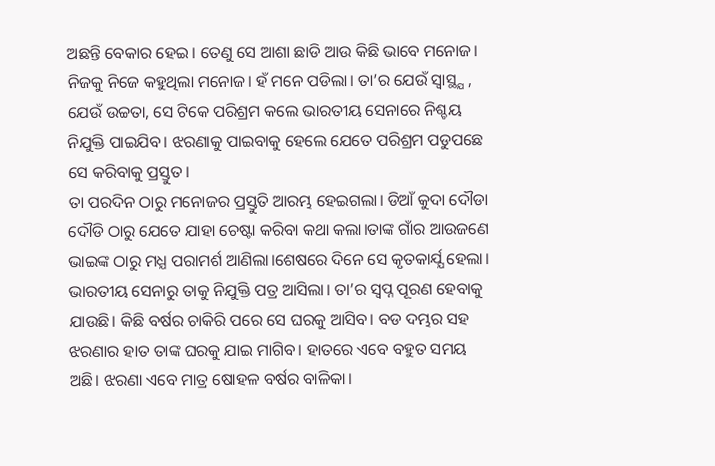ଅଛନ୍ତି ବେକାର ହେଇ। ତେଣୁ ସେ ଆଶା ଛାଡି ଆଉ କିଛି ଭାବେ ମନୋଜ। ନିଜକୁ ନିଜେ କହୁଥିଲା ମନୋଜ। ହଁ ମନେ ପଡିଲା। ତା’ର ଯେଉଁ ସ୍ବାସ୍ଥ୍ଯ , ଯେଉଁ ଉଚ୍ଚତା, ସେ ଟିକେ ପରିଶ୍ରମ କଲେ ଭାରତୀୟ ସେନାରେ ନିଶ୍ଚୟ ନିଯୁକ୍ତି ପାଇଯିବ। ଝରଣାକୁ ପାଇବାକୁ ହେଲେ ଯେତେ ପରିଶ୍ରମ ପଡୁପଛେ ସେ କରିବାକୁ ପ୍ରସ୍ତୁତ।
ତା ପରଦିନ ଠାରୁ ମନୋଜର ପ୍ରସ୍ତୁତି ଆରମ୍ଭ ହେଇଗଲା। ଡିଆଁ କୁଦା ଦୌଡା ଦୌଡି ଠାରୁ ଯେତେ ଯାହା ଚେଷ୍ଟା କରିବା କଥା କଲା।ତାଙ୍କ ଗାଁର ଆଉଜଣେ ଭାଇଙ୍କ ଠାରୁ ମଧ୍ଯ ପରାମର୍ଶ ଆଣିଲା।ଶେଷରେ ଦିନେ ସେ କୃତକାର୍ଯ୍ଯ ହେଲା। ଭାରତୀୟ ସେନାରୁ ତାକୁ ନିଯୁକ୍ତି ପତ୍ର ଆସିଲା। ତା’ର ସ୍ବପ୍ନ ପୂରଣ ହେବାକୁ ଯାଉଛି। କିଛି ବର୍ଷର ଚାକିରି ପରେ ସେ ଘରକୁ ଆସିବ। ବଡ ଦମ୍ଭର ସହ ଝରଣାର ହାତ ତାଙ୍କ ଘରକୁ ଯାଇ ମାଗିବ। ହାତରେ ଏବେ ବହୁତ ସମୟ ଅଛି। ଝରଣା ଏବେ ମାତ୍ର ଷୋହଳ ବର୍ଷର ବାଳିକା।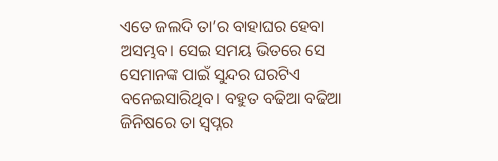ଏତେ ଜଲଦି ତା’ର ବାହାଘର ହେବା ଅସମ୍ଭବ। ସେଇ ସମୟ ଭିତରେ ସେ ସେମାନଙ୍କ ପାଇଁ ସୁନ୍ଦର ଘରଟିଏ ବନେଇସାରିଥିବ। ବହୁତ ବଢିଆ ବଢିଆ ଜିନିଷରେ ତା ସ୍ବପ୍ନର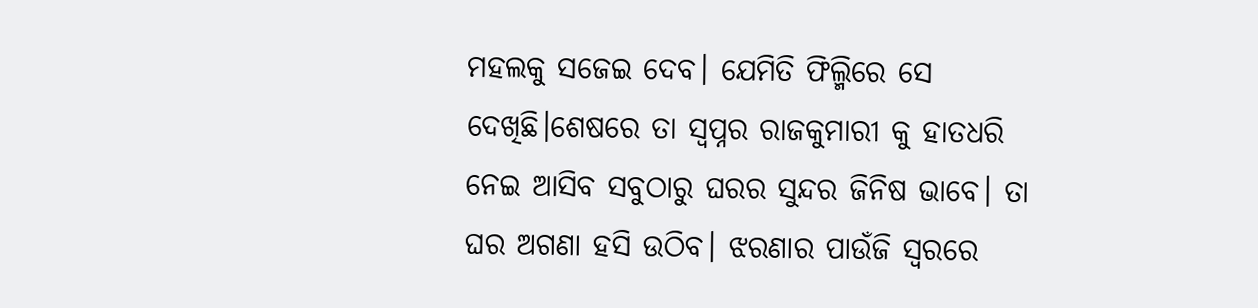ମହଲକୁ ସଜେଇ ଦେବ। ଯେମିତି ଫିଲ୍ମିରେ ସେ ଦେଖିଛି।ଶେଷରେ ତା ସ୍ବପ୍ନର ରାଜକୁମାରୀ କୁ ହାତଧରି ନେଇ ଆସିବ ସବୁଠାରୁ ଘରର ସୁନ୍ଦର ଜିନିଷ ଭାବେ। ତା ଘର ଅଗଣା ହସି ଉଠିବ। ଝରଣାର ପାଉଁଜି ସ୍ବରରେ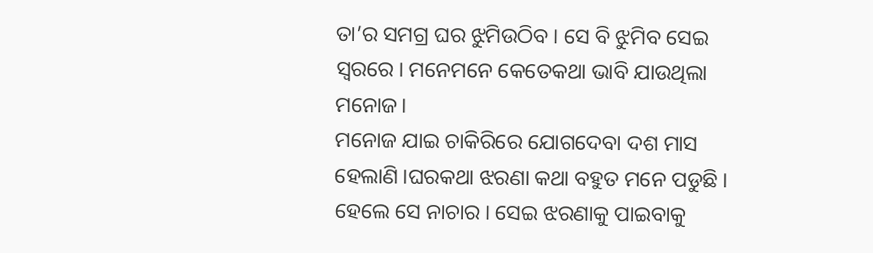ତା’ର ସମଗ୍ର ଘର ଝୁମିଉଠିବ। ସେ ବି ଝୁମିବ ସେଇ ସ୍ବରରେ। ମନେମନେ କେତେକଥା ଭାବି ଯାଉଥିଲା ମନୋଜ।
ମନୋଜ ଯାଇ ଚାକିରିରେ ଯୋଗଦେବା ଦଶ ମାସ ହେଲାଣି।ଘରକଥା ଝରଣା କଥା ବହୁତ ମନେ ପଡୁଛି। ହେଲେ ସେ ନାଚାର। ସେଇ ଝରଣାକୁ ପାଇବାକୁ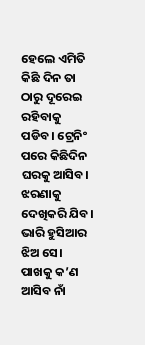ହେଲେ ଏମିତି କିଛି ଦିନ ତା ଠାରୁ ଦୂରେଇ ରହିବାକୁ ପଡିବ। ଟ୍ରେନିଂ ପରେ କିଛିଦିନ ଘରକୁ ଆସିବ। ଝରଣାକୁ ଦେଖିକରି ଯିବ। ଭାରି ହୁସିଆର ଝିଅ ସେ। ପାଖକୁ କ’ଣ ଆସିବ ନାଁ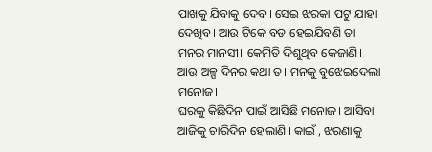ପାଖକୁ ଯିବାକୁ ଦେବ। ସେଇ ଝରକା ପଟୁ ଯାହା ଦେଖିବ। ଆଉ ଟିକେ ବଡ ହେଇଯିବଣି ତା ମନର ମାନସୀ। କେମିତି ଦିଶୁଥିବ କେଜାଣି। ଆଉ ଅଳ୍ପ ଦିନର କଥା ତ। ମନକୁ ବୁଝେଇଦେଲା ମନୋଜ।
ଘରକୁ କିଛିଦିନ ପାଇଁ ଆସିଛି ମନୋଜ। ଆସିବା ଆଜିକୁ ଚାରିଦିନ ହେଲାଣି। କାଇଁ , ଝରଣାକୁ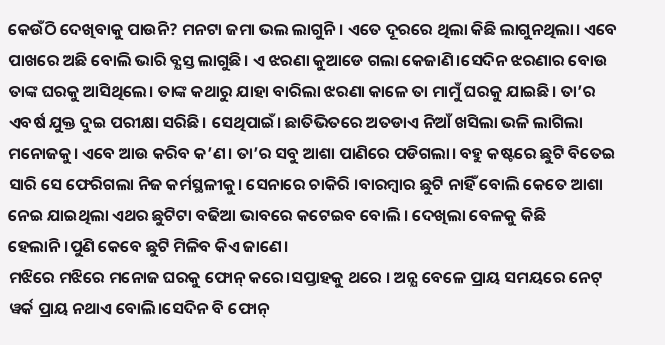କେଉଁଠି ଦେଖିବାକୁ ପାଉନି? ମନଟା ଜମା ଭଲ ଲାଗୁନି। ଏତେ ଦୂରରେ ଥିଲା କିଛି ଲାଗୁନଥିଲା। ଏବେ ପାଖରେ ଅଛି ବୋଲି ଭାରି ବ୍ଯସ୍ତ ଲାଗୁଛି। ଏ ଝରଣା କୁଆଡେ ଗଲା କେଜାଣି।ସେଦିନ ଝରଣାର ବୋଉ ତାଙ୍କ ଘରକୁ ଆସିଥିଲେ। ତାଙ୍କ କଥାରୁ ଯାହା ବାରିଲା ଝରଣା କାଳେ ତା ମାମୁଁ ଘରକୁ ଯାଇଛି। ତା’ର ଏବର୍ଷ ଯୁକ୍ତ ଦୁଇ ପରୀକ୍ଷା ସରିଛି। ସେଥିପାଇଁ। ଛାତିଭିତରେ ଅତଡାଏ ନିଆଁ ଖସିଲା ଭଳି ଲାଗିଲା ମନୋଜକୁ। ଏବେ ଆଉ କରିବ କ’ଣ। ତା’ର ସବୁ ଆଶା ପାଣିରେ ପଡିଗଲା। ବହୁ କଷ୍ଟରେ ଛୁଟି ବିତେଇ ସାରି ସେ ଫେରିଗଲା ନିଜ କର୍ମସ୍ଥଳୀକୁ। ସେନାରେ ଚାକିରି ।ବାରମ୍ବାର ଛୁଟି ନାହିଁ ବୋଲି କେତେ ଆଶା ନେଇ ଯାଇଥିଲା ଏଥର ଛୁଟିଟା ବଢିଆ ଭାବରେ କଟେଇବ ବୋଲି । ଦେଖିଲା ବେଳକୁ କିଛି ହେଲାନି।ପୁଣି କେବେ ଛୁଟି ମିଳିବ କିଏ ଜାଣେ।
ମଝିରେ ମଝିରେ ମନୋଜ ଘରକୁ ଫୋନ୍ କରେ।ସପ୍ତାହକୁ ଥରେ । ଅନ୍ଯ ବେଳେ ପ୍ରାୟ ସମୟରେ ନେଟ୍ ୱର୍କ ପ୍ରାୟ ନଥାଏ ବୋଲି।ସେଦିନ ବି ଫୋନ୍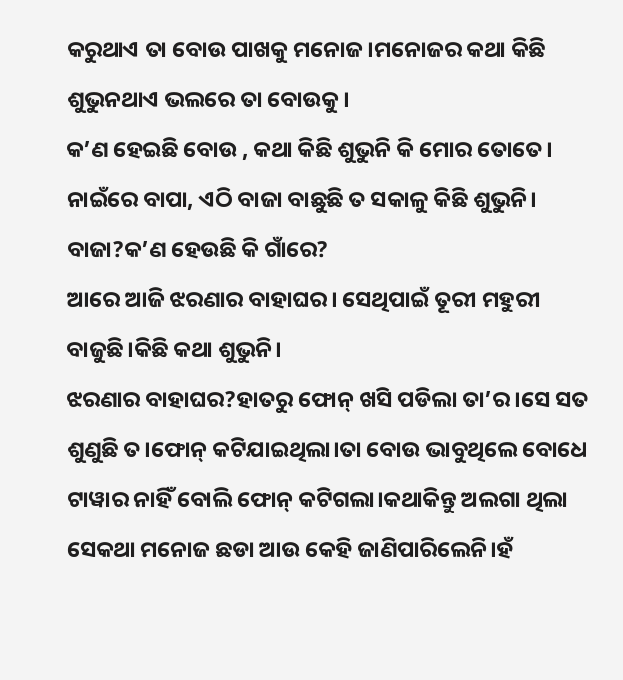କରୁଥାଏ ତା ବୋଉ ପାଖକୁ ମନୋଜ।ମନୋଜର କଥା କିଛି ଶୁଭୁନଥାଏ ଭଲରେ ତା ବୋଉକୁ।
କ’ଣ ହେଇଛି ବୋଉ , କଥା କିଛି ଶୁଭୁନି କି ମୋର ତୋତେ।
ନାଇଁରେ ବାପା, ଏଠି ବାଜା ବାଛୁଛି ତ ସକାଳୁ କିଛି ଶୁଭୁନି।
ବାଜା?କ’ଣ ହେଉଛି କି ଗାଁରେ?
ଆରେ ଆଜି ଝରଣାର ବାହାଘର। ସେଥିପାଇଁ ତୂରୀ ମହୁରୀ ବାଜୁଛି।କିଛି କଥା ଶୁଭୁନି।
ଝରଣାର ବାହାଘର?ହାତରୁ ଫୋନ୍ ଖସି ପଡିଲା ତା’ର ।ସେ ସତ ଶୁଣୁଛି ତ।ଫୋନ୍ କଟିଯାଇଥିଲା।ତା ବୋଉ ଭାବୁଥିଲେ ବୋଧେ ଟାୱାର ନାହିଁ ବୋଲି ଫୋନ୍ କଟିଗଲା।କଥାକିନ୍ତୁ ଅଲଗା ଥିଲା ସେକଥା ମନୋଜ ଛଡା ଆଉ କେହି ଜାଣିପାରିଲେନି।ହଁ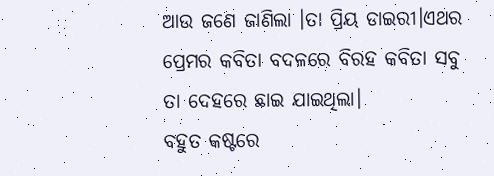ଆଉ ଜଣେ ଜାଣିଲା ।ତା ପ୍ରିୟ ଡାଇରୀ।ଏଥର ପ୍ରେମର କବିତା ବଦଳରେ ବିରହ କବିତା ସବୁ ତା ଦେହରେ ଛାଇ ଯାଇଥିଲା।
ବହୁତ କଷ୍ଟରେ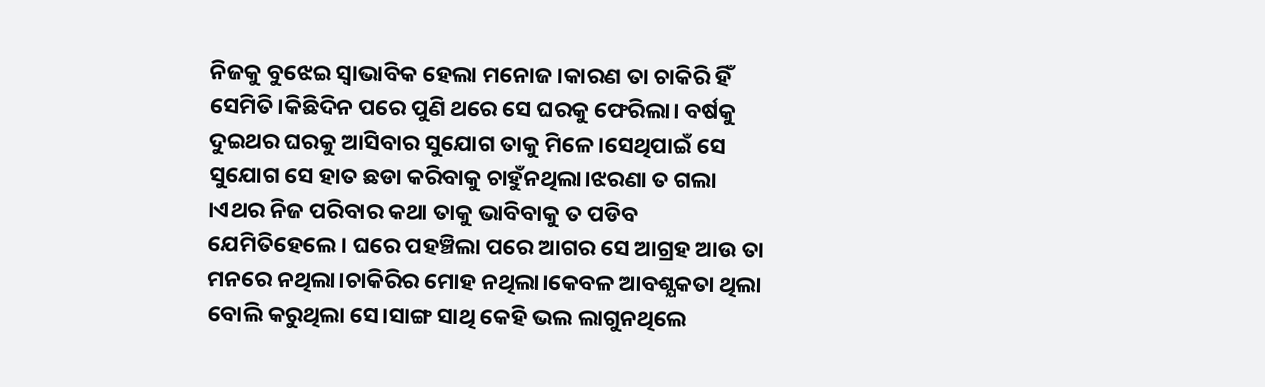ନିଜକୁ ବୁଝେଇ ସ୍ବାଭାବିକ ହେଲା ମନୋଜ।କାରଣ ତା ଚାକିରି ହିଁ ସେମିତି।କିଛିଦିନ ପରେ ପୁଣି ଥରେ ସେ ଘରକୁ ଫେରିଲା। ବର୍ଷକୁ ଦୁଇଥର ଘରକୁ ଆସିବାର ସୁଯୋଗ ତାକୁ ମିଳେ।ସେଥିପାଇଁ ସେ ସୁଯୋଗ ସେ ହାତ ଛଡା କରିବାକୁ ଚାହୁଁନଥିଲା।ଝରଣା ତ ଗଲା ।ଏଥର ନିଜ ପରିବାର କଥା ତାକୁ ଭାବିବାକୁ ତ ପଡିବ ଯେମିତିହେଲେ। ଘରେ ପହଞ୍ଚିଲା ପରେ ଆଗର ସେ ଆଗ୍ରହ ଆଉ ତା ମନରେ ନଥିଲା।ଚାକିରିର ମୋହ ନଥିଲା।କେବଳ ଆବଶ୍ଯକତା ଥିଲା ବୋଲି କରୁଥିଲା ସେ।ସାଙ୍ଗ ସାଥି କେହି ଭଲ ଲାଗୁନଥିଲେ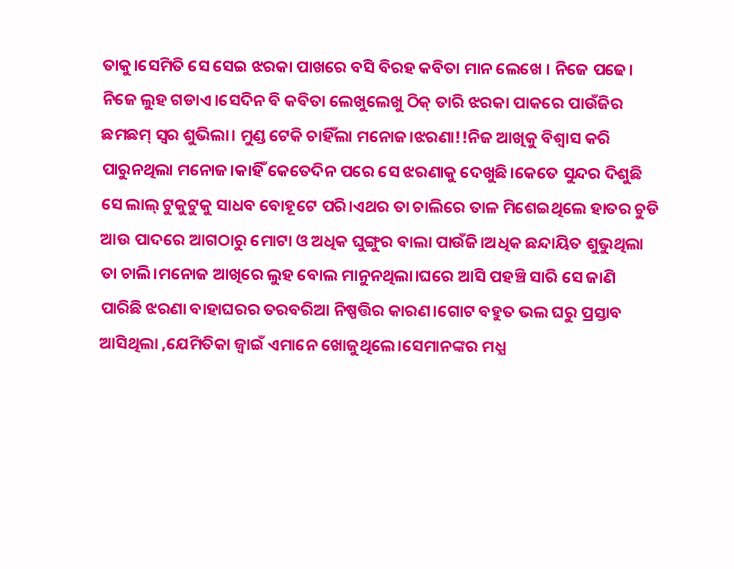ତାକୁ।ସେମିତି ସେ ସେଇ ଝରକା ପାଖରେ ବସି ବିରହ କବିତା ମାନ ଲେଖେ । ନିଜେ ପଢେ। ନିଜେ ଲୁହ ଗଡାଏ।ସେଦିନ ବି କବିତା ଲେଖୁଲେଖୁ ଠିକ୍ ତାରି ଝରକା ପାକରେ ପାଉଁଜିର ଛମଛମ୍ ସ୍ବର ଶୁଭିଲା। ମୁଣ୍ଡ ଟେକି ଚାହିଁଲା ମନୋଜ।ଝରଣା!!ନିଜ ଆଖିକୁ ବିଶ୍ବାସ କରି ପାରୁନଥିଲା ମନୋଜ।କାହିଁ କେତେଦିନ ପରେ ସେ ଝରଣାକୁ ଦେଖୁଛି।କେତେ ସୁନ୍ଦର ଦିଶୁଛି ସେ ଲାଲ୍ ଟୁକୁଟୁକୁ ସାଧବ ବୋହୂଟେ ପରି।ଏଥର ତା ଚାଲିରେ ତାଳ ମିଶେଇଥିଲେ ହାତର ଚୁଡି ଆଉ ପାଦରେ ଆଗଠାରୁ ମୋଟା ଓ ଅଧିକ ଘୁଙ୍ଗୁର ବାଲା ପାଉଁଜି।ଅଧିକ ଛନ୍ଦାୟିତ ଶୁଭୁଥିଲା ତା ଚାଲି।ମନୋଜ ଆଖିରେ ଲୁହ ବୋଲ ମାନୁନଥିଲା।ଘରେ ଆସି ପହଞ୍ଚି ସାରି ସେ ଜାଣି ପାରିଛି ଝରଣା ବାହାଘରର ତରବରିଆ ନିଷ୍ପତ୍ତିର କାରଣ।ଗୋଟ ବହୁତ ଭଲ ଘରୁ ପ୍ରସ୍ତାବ ଆସିଥିଲା ,ଯେମିତିକା ଜ୍ବାଇଁ ଏମାନେ ଖୋଜୁଥିଲେ।ସେମାନଙ୍କର ମଧ୍ଯ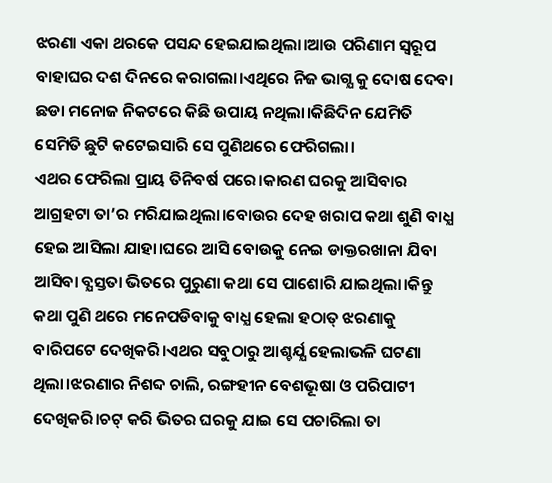ଝରଣା ଏକା ଥରକେ ପସନ୍ଦ ହେଇଯାଇଥିଲା।ଆଉ ପରିଣାମ ସ୍ବରୂପ ବାହାଘର ଦଶ ଦିନରେ କରାଗଲା।ଏଥିରେ ନିଜ ଭାଗ୍ଯ କୁ ଦୋଷ ଦେବା ଛଡା ମନୋଜ ନିକଟରେ କିଛି ଉପାୟ ନଥିଲା।କିଛିଦିନ ଯେମିତି ସେମିତି ଛୁଟି କଟେଇସାରି ସେ ପୁଣିଥରେ ଫେରିଗଲା।
ଏଥର ଫେରିଲା ପ୍ରାୟ ତିନିବର୍ଷ ପରେ।କାରଣ ଘରକୁ ଆସିବାର ଆଗ୍ରହଟା ତା’ର ମରିଯାଇଥିଲା।ବୋଉର ଦେହ ଖରାପ କଥା ଶୁଣି ବାଧ୍ଯ ହେଇ ଆସିଲା ଯାହା।ଘରେ ଆସି ବୋଉକୁ ନେଇ ଡାକ୍ତରଖାନା ଯିବା ଆସିବା ବ୍ଯସ୍ତତା ଭିତରେ ପୁରୁଣା କଥା ସେ ପାଶୋରି ଯାଇଥିଲା।କିନ୍ତୁ କଥା ପୁଣି ଥରେ ମନେପଡିବାକୁ ବାଧ୍ଯ ହେଲା ହଠାତ୍ ଝରଣାକୁ ବାରିପଟେ ଦେଖିକରି।ଏଥର ସବୁଠାରୁ ଆଶ୍ଚର୍ଯ୍ଯ ହେଲାଭଳି ଘଟଣା ଥିଲା।ଝରଣାର ନିଶବ୍ଦ ଚାଲି, ରଙ୍ଗହୀନ ବେଶଭୂଷା ଓ ପରିପାଟୀ ଦେଖିକରି।ଚଟ୍ କରି ଭିତର ଘରକୁ ଯାଇ ସେ ପଚାରିଲା ତା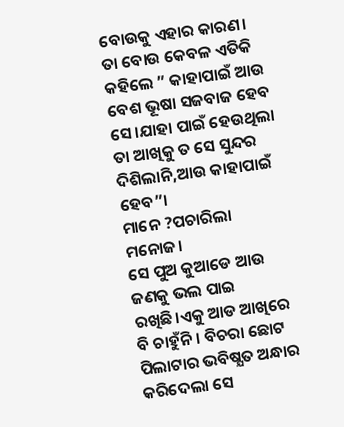ବୋଉକୁ ଏହାର କାରଣ। ତା ବୋଉ କେବଳ ଏତିକି କହିଲେ ” କାହାପାଇଁ ଆଉ ବେଶ ଭୂଷା ସଜବାଜ ହେବ ସେ।ଯାହା ପାଇଁ ହେଉଥିଲା ତା ଆଖିକୁ ତ ସେ ସୁନ୍ଦର ଦିଶିଲାନି,ଆଉ କାହାପାଇଁ ହେବ”।
ମାନେ ?ପଚାରିଲା ମନୋଜ।
ସେ ପୁଅ କୁଆଡେ ଆଉ ଜଣକୁ ଭଲ ପାଇ ରଖିଛି।ଏକୁ ଆଡ ଆଖିରେ ବି ଚାହୁଁନି। ବିଚରା ଛୋଟ ପିଲାଟାର ଭବିଷ୍ଯତ ଅନ୍ଧାର କରିଦେଲା ସେ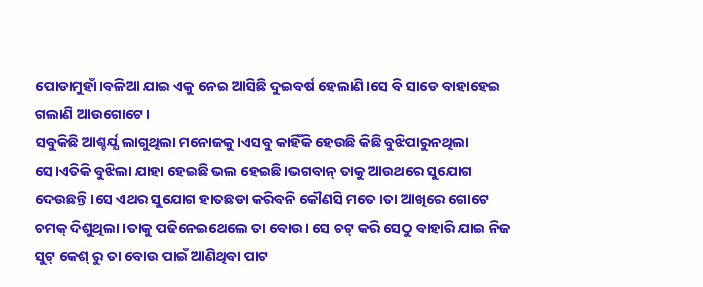ପୋଡାମୁହାଁ।ବଳିଆ ଯାଇ ଏକୁ ନେଇ ଆସିଛି ଦୁଇବର୍ଷ ହେଲାଣି।ସେ ବି ସାଡେ ବାହାହେଇ ଗଲାଣି ଆଉଗୋଟେ।
ସବୁକିଛି ଆଶ୍ଚର୍ଯ୍ଯ ଲାଗୁଥିଲା ମନୋଜକୁ।ଏସବୁ କାହିଁକି ହେଉଛି କିଛି ବୁଝିପାରୁନଥିଲା ସେ।ଏତିକି ବୁଝିଲା ଯାହା ହେଇଛି ଭଲ ହେଇଛି।ଭଗବାନ୍ ତାକୁ ଆଉଥରେ ସୁଯୋଗ ଦେଉଛନ୍ତି।ସେ ଏଥର ସୁଯୋଗ ହାତଛଡା କରିବନି କୌଣସି ମତେ।ତା ଆଖିରେ ଗୋଟେ ଚମକ୍ ଦିଶୁଥିଲା ।ତାକୁ ପଢିନେଇଥେଲେ ତା ବୋଉ। ସେ ଚଟ୍ କରି ସେଠୁ ବାହାରି ଯାଇ ନିଜ ସୁଟ୍ କେଶ୍ ରୁ ତା ବୋଉ ପାଇଁ ଆଣିଥିବା ପାଟ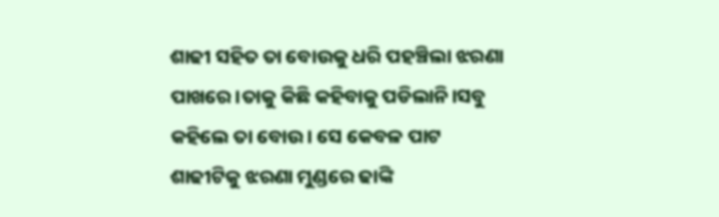ଶାଢୀ ସହିତ ତା ବୋଉକୁ ଧରି ପହଞ୍ଚିଲା ଝରଣା ପାଖରେ।ତାକୁ କିଛି କହିବାକୁ ପଡିଲାନି।ସବୁ କହିଲେ ତା ବୋଉ। ସେ କେବଳ ପାଟ ଶାଢୀଟିକୁ ଝରଣା ମୁଣ୍ଡରେ ଢାଙ୍କି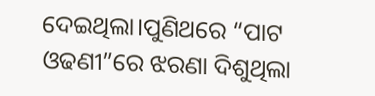ଦେଇଥିଲା।ପୁଣିଥରେ “ପାଟ ଓଢଣୀ”ରେ ଝରଣା ଦିଶୁଥିଲା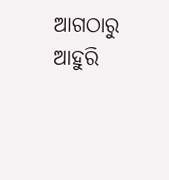ଆଗଠାରୁ ଆହୁରି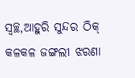ସ୍ବଚ୍ଛ,ଆହୁରି ସୁନ୍ଦର ଠିକ୍ କଳକଳ ଜଙ୍ଗଲୀ ଝରଣା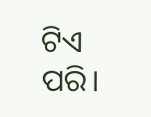ଟିଏ ପରି।